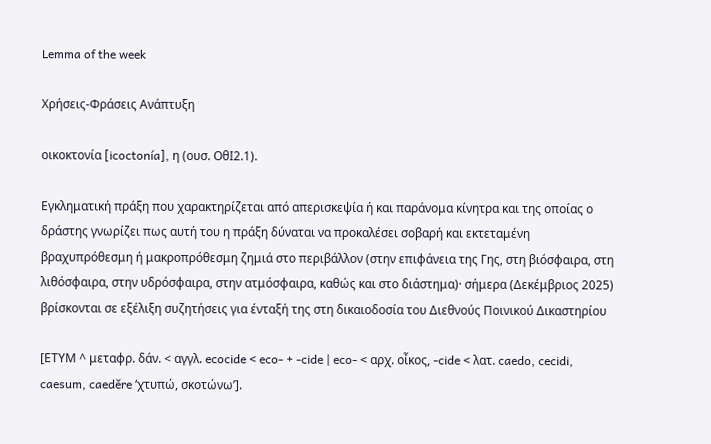Lemma of the week

Χρήσεις-Φράσεις Ανάπτυξη

οικοκτονία [icoctonía], η (ουσ. ΟθI2.1).

Εγκληματική πράξη που χαρακτηρίζεται από απερισκεψία ή και παράνομα κίνητρα και της οποίας ο δράστης γνωρίζει πως αυτή του η πράξη δύναται να προκαλέσει σοβαρή και εκτεταμένη βραχυπρόθεσμη ή μακροπρόθεσμη ζημιά στο περιβάλλον (στην επιφάνεια της Γης, στη βιόσφαιρα, στη λιθόσφαιρα, στην υδρόσφαιρα, στην ατμόσφαιρα, καθώς και στο διάστημα)· σήμερα (Δεκέμβριος 2025) βρίσκονται σε εξέλιξη συζητήσεις για ένταξή της στη δικαιοδοσία του Διεθνούς Ποινικού Δικαστηρίου

[ΕΤΥΜ ^ μεταφρ. δάν. < αγγλ. ecocide < eco- + -cide | eco- < αρχ. οἶκος, -cide < λατ. caedo, cecidi, caesum, caeděre ‘χτυπώ, σκοτώνω’].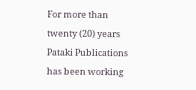For more than twenty (20) years Pataki Publications has been working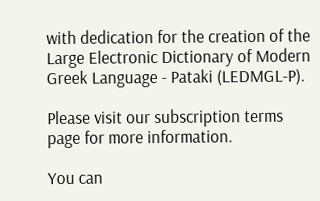with dedication for the creation of the Large Electronic Dictionary of Modern Greek Language - Pataki (LEDMGL-P).

Please visit our subscription terms page for more information.

You can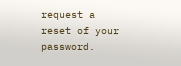request a reset of your password.